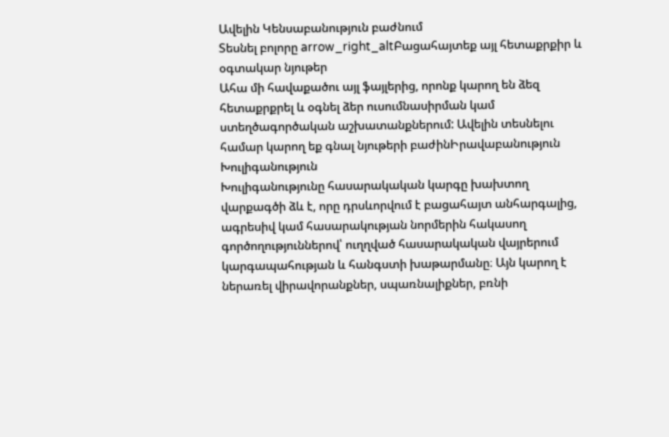Ավելին Կենսաբանություն բաժնում
Տեսնել բոլորը arrow_right_altԲացահայտեք այլ հետաքրքիր և օգտակար նյութեր
Ահա մի հավաքածու այլ ֆայլերից, որոնք կարող են ձեզ հետաքրքրել և օգնել ձեր ուսումնասիրման կամ ստեղծագործական աշխատանքներում: Ավելին տեսնելու համար կարող եք գնալ նյութերի բաժինԻրավաբանություն
Խուլիգանություն
Խուլիգանությունը հասարակական կարգը խախտող վարքագծի ձև է, որը դրսևորվում է բացահայտ անհարգալից, ագրեսիվ կամ հասարակության նորմերին հակասող գործողություններով՝ ուղղված հասարակական վայրերում կարգապահության և հանգստի խաթարմանը։ Այն կարող է ներառել վիրավորանքներ, սպառնալիքներ, բռնի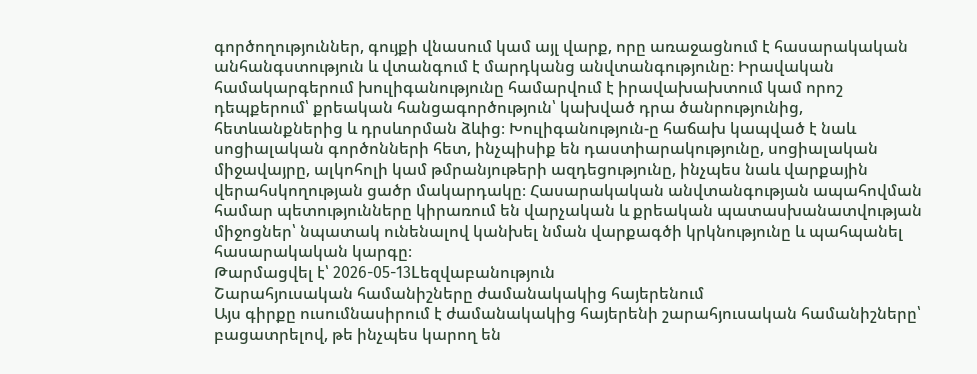գործողություններ, գույքի վնասում կամ այլ վարք, որը առաջացնում է հասարակական անհանգստություն և վտանգում է մարդկանց անվտանգությունը։ Իրավական համակարգերում խուլիգանությունը համարվում է իրավախախտում կամ որոշ դեպքերում՝ քրեական հանցագործություն՝ կախված դրա ծանրությունից, հետևանքներից և դրսևորման ձևից։ Խուլիգանություն-ը հաճախ կապված է նաև սոցիալական գործոնների հետ, ինչպիսիք են դաստիարակությունը, սոցիալական միջավայրը, ալկոհոլի կամ թմրանյութերի ազդեցությունը, ինչպես նաև վարքային վերահսկողության ցածր մակարդակը։ Հասարակական անվտանգության ապահովման համար պետությունները կիրառում են վարչական և քրեական պատասխանատվության միջոցներ՝ նպատակ ունենալով կանխել նման վարքագծի կրկնությունը և պահպանել հասարակական կարգը։
Թարմացվել է՝ 2026-05-13Lեզվաբանություն
Շարահյուսական համանիշները ժամանակակից հայերենում
Այս գիրքը ուսումնասիրում է ժամանակակից հայերենի շարահյուսական համանիշները՝ բացատրելով, թե ինչպես կարող են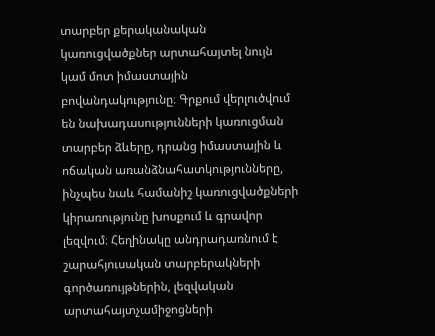տարբեր քերականական կառուցվածքներ արտահայտել նույն կամ մոտ իմաստային բովանդակությունը։ Գրքում վերլուծվում են նախադասությունների կառուցման տարբեր ձևերը, դրանց իմաստային և ոճական առանձնահատկությունները, ինչպես նաև համանիշ կառուցվածքների կիրառությունը խոսքում և գրավոր լեզվում։ Հեղինակը անդրադառնում է շարահյուսական տարբերակների գործառույթներին, լեզվական արտահայտչամիջոցների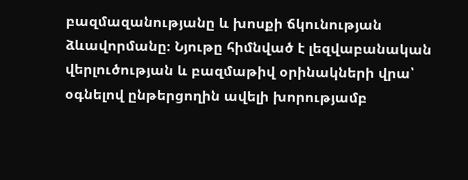բազմազանությանը և խոսքի ճկունության ձևավորմանը։ Նյութը հիմնված է լեզվաբանական վերլուծության և բազմաթիվ օրինակների վրա՝ օգնելով ընթերցողին ավելի խորությամբ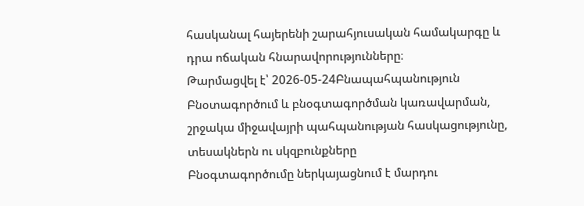հասկանալ հայերենի շարահյուսական համակարգը և դրա ոճական հնարավորությունները։
Թարմացվել է՝ 2026-05-24Բնապահպանություն
Բնօտագործում և բնօգտագործման կառավարման, շրջակա միջավայրի պահպանության հասկացությունը, տեսակներն ու սկզբունքները
Բնօգտագործումը ներկայացնում է մարդու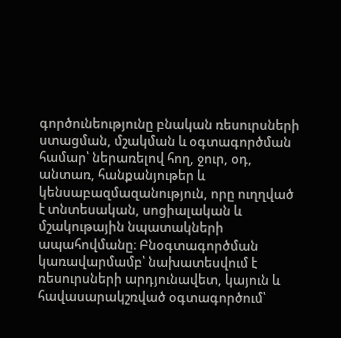գործունեությունը բնական ռեսուրսների ստացման, մշակման և օգտագործման համար՝ ներառելով հող, ջուր, օդ, անտառ, հանքանյութեր և կենսաբազմազանություն, որը ուղղված է տնտեսական, սոցիալական և մշակութային նպատակների ապահովմանը։ Բնօգտագործման կառավարմամբ՝ նախատեսվում է ռեսուրսների արդյունավետ, կայուն և հավասարակշռված օգտագործում՝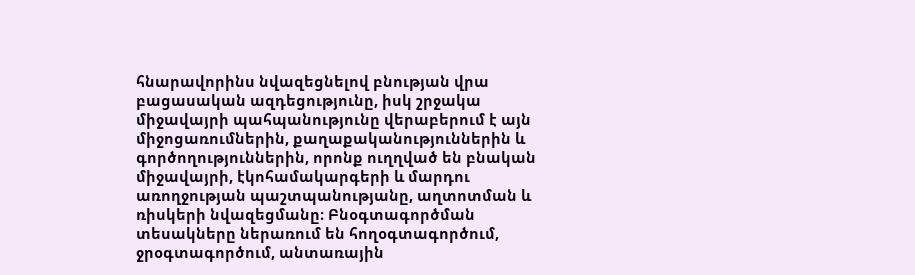հնարավորինս նվազեցնելով բնության վրա բացասական ազդեցությունը, իսկ շրջակա միջավայրի պահպանությունը վերաբերում է այն միջոցառումներին, քաղաքականություններին և գործողություններին, որոնք ուղղված են բնական միջավայրի, էկոհամակարգերի և մարդու առողջության պաշտպանությանը, աղտոտման և ռիսկերի նվազեցմանը։ Բնօգտագործման տեսակները ներառում են հողօգտագործում, ջրօգտագործում, անտառային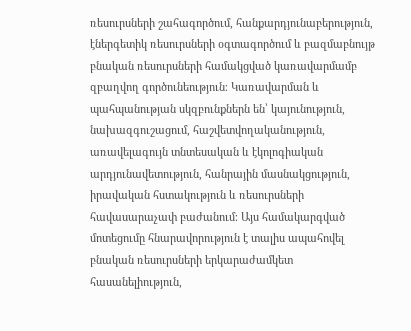ռեսուրսների շահագործում, հանքարդյունաբերություն, էներգետիկ ռեսուրսների օգտագործում և բազմաբնույթ բնական ռեսուրսների համակցված կառավարմամբ զբաղվող գործունեություն։ Կառավարման և պահպանության սկզբունքներն են՝ կայունություն, նախազգուշացում, հաշվետվողականություն, առավելագույն տնտեսական և էկոլոգիական արդյունավետություն, հանրային մասնակցություն, իրավական հստակություն և ռեսուրսների հավասարաչափ բաժանում։ Այս համակարգված մոտեցումը հնարավորություն է տալիս ապահովել բնական ռեսուրսների երկարաժամկետ հասանելիություն,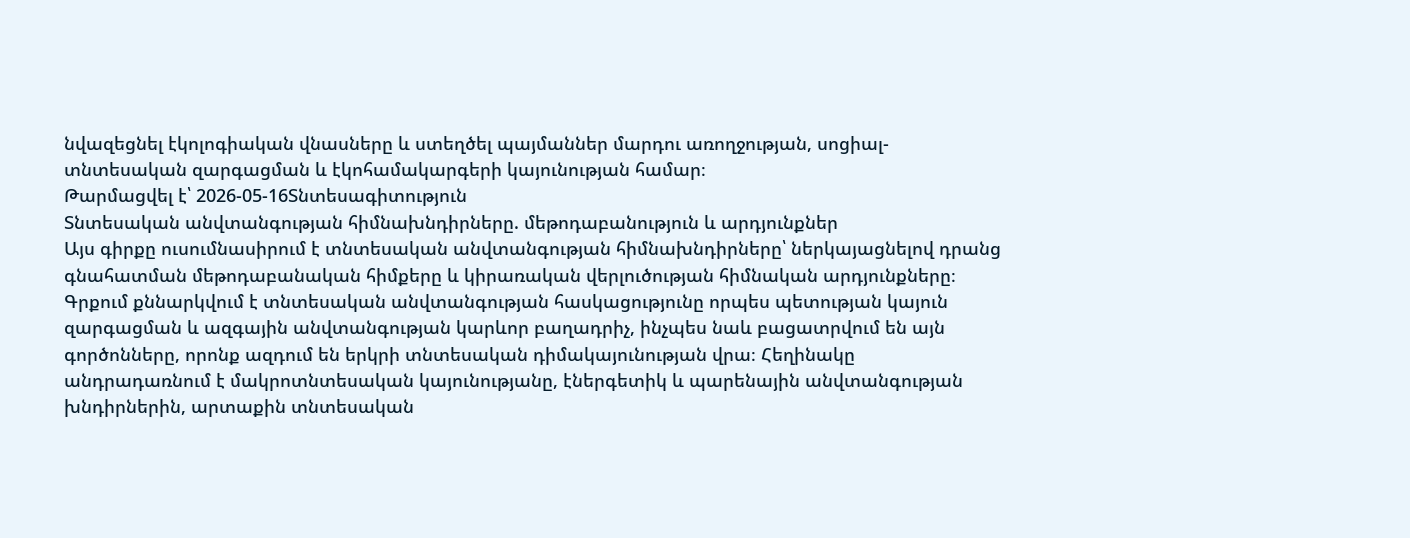նվազեցնել էկոլոգիական վնասները և ստեղծել պայմաններ մարդու առողջության, սոցիալ-տնտեսական զարգացման և էկոհամակարգերի կայունության համար։
Թարմացվել է՝ 2026-05-16Տնտեսագիտություն
Տնտեսական անվտանգության հիմնախնդիրները. մեթոդաբանություն և արդյունքներ
Այս գիրքը ուսումնասիրում է տնտեսական անվտանգության հիմնախնդիրները՝ ներկայացնելով դրանց գնահատման մեթոդաբանական հիմքերը և կիրառական վերլուծության հիմնական արդյունքները։ Գրքում քննարկվում է տնտեսական անվտանգության հասկացությունը որպես պետության կայուն զարգացման և ազգային անվտանգության կարևոր բաղադրիչ, ինչպես նաև բացատրվում են այն գործոնները, որոնք ազդում են երկրի տնտեսական դիմակայունության վրա։ Հեղինակը անդրադառնում է մակրոտնտեսական կայունությանը, էներգետիկ և պարենային անվտանգության խնդիրներին, արտաքին տնտեսական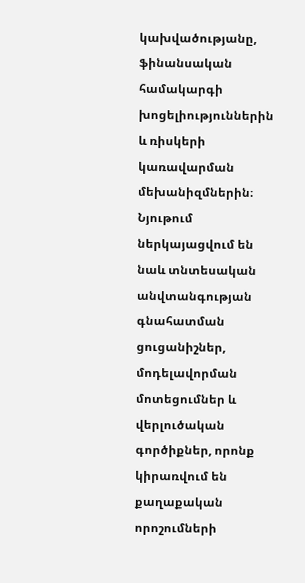կախվածությանը, ֆինանսական համակարգի խոցելիություններին և ռիսկերի կառավարման մեխանիզմներին։ Նյութում ներկայացվում են նաև տնտեսական անվտանգության գնահատման ցուցանիշներ, մոդելավորման մոտեցումներ և վերլուծական գործիքներ, որոնք կիրառվում են քաղաքական որոշումների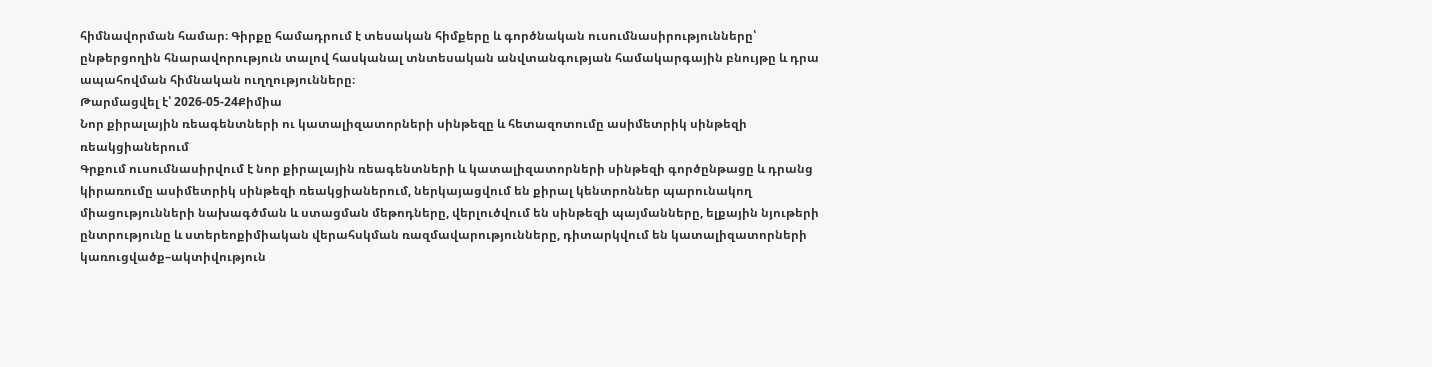հիմնավորման համար։ Գիրքը համադրում է տեսական հիմքերը և գործնական ուսումնասիրությունները՝ ընթերցողին հնարավորություն տալով հասկանալ տնտեսական անվտանգության համակարգային բնույթը և դրա ապահովման հիմնական ուղղությունները։
Թարմացվել է՝ 2026-05-24Քիմիա
Նոր քիրալային ռեագենտների ու կատալիզատորների սինթեզը և հետազոտումը ասիմետրիկ սինթեզի ռեակցիաներում
Գրքում ուսումնասիրվում է նոր քիրալային ռեագենտների և կատալիզատորների սինթեզի գործընթացը և դրանց կիրառումը ասիմետրիկ սինթեզի ռեակցիաներում, ներկայացվում են քիրալ կենտրոններ պարունակող միացությունների նախագծման և ստացման մեթոդները, վերլուծվում են սինթեզի պայմանները, ելքային նյութերի ընտրությունը և ստերեոքիմիական վերահսկման ռազմավարությունները, դիտարկվում են կատալիզատորների կառուցվածք–ակտիվություն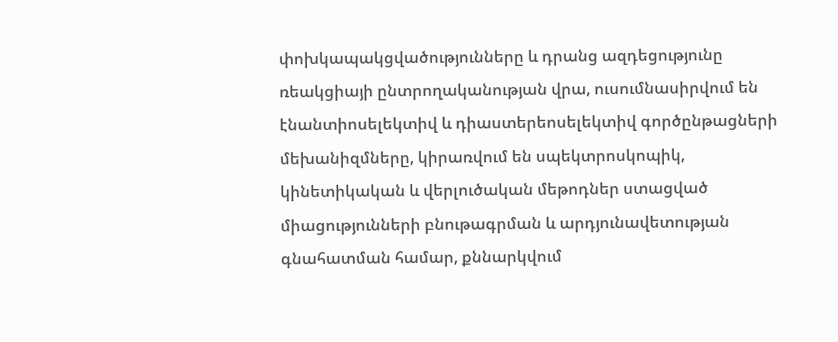փոխկապակցվածությունները և դրանց ազդեցությունը ռեակցիայի ընտրողականության վրա, ուսումնասիրվում են էնանտիոսելեկտիվ և դիաստերեոսելեկտիվ գործընթացների մեխանիզմները, կիրառվում են սպեկտրոսկոպիկ, կինետիկական և վերլուծական մեթոդներ ստացված միացությունների բնութագրման և արդյունավետության գնահատման համար, քննարկվում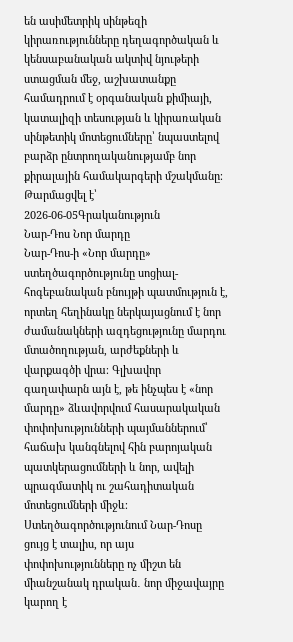են ասիմետրիկ սինթեզի կիրառությունները դեղագործական և կենսաբանական ակտիվ նյութերի ստացման մեջ, աշխատանքը համադրում է օրգանական քիմիայի, կատալիզի տեսության և կիրառական սինթետիկ մոտեցումները՝ նպաստելով բարձր ընտրողականությամբ նոր քիրալային համակարգերի մշակմանը։
Թարմացվել է՝ 2026-06-05Գրականություն
Նար-Դոս Նոր մարդը
Նար-Դոս-ի «Նոր մարդը» ստեղծագործությունը սոցիալ-հոգեբանական բնույթի պատմություն է, որտեղ հեղինակը ներկայացնում է նոր ժամանակների ազդեցությունը մարդու մտածողության, արժեքների և վարքագծի վրա։ Գլխավոր գաղափարն այն է, թե ինչպես է «նոր մարդը» ձևավորվում հասարակական փոփոխությունների պայմաններում՝ հաճախ կանգնելով հին բարոյական պատկերացումների և նոր, ավելի պրագմատիկ ու շահադիտական մոտեցումների միջև։ Ստեղծագործությունում Նար-Դոսը ցույց է տալիս, որ այս փոփոխությունները ոչ միշտ են միանշանակ դրական․ նոր միջավայրը կարող է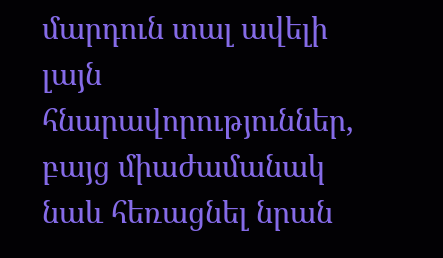մարդուն տալ ավելի լայն հնարավորություններ, բայց միաժամանակ նաև հեռացնել նրան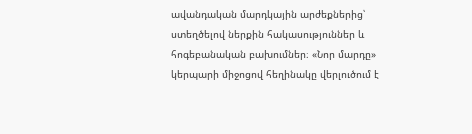ավանդական մարդկային արժեքներից՝ ստեղծելով ներքին հակասություններ և հոգեբանական բախումներ։ «Նոր մարդը» կերպարի միջոցով հեղինակը վերլուծում է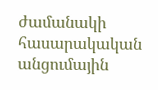ժամանակի հասարակական անցումային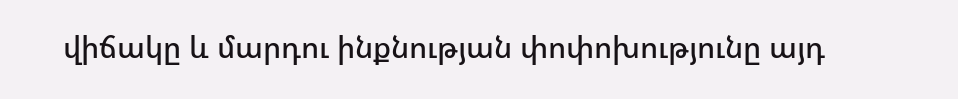վիճակը և մարդու ինքնության փոփոխությունը այդ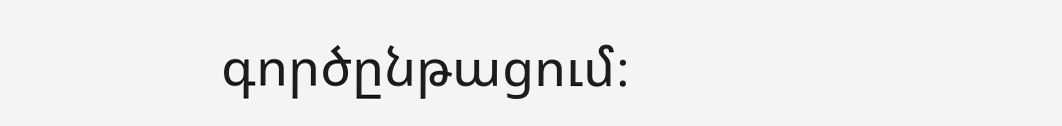գործընթացում։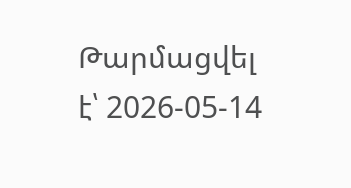Թարմացվել է՝ 2026-05-14